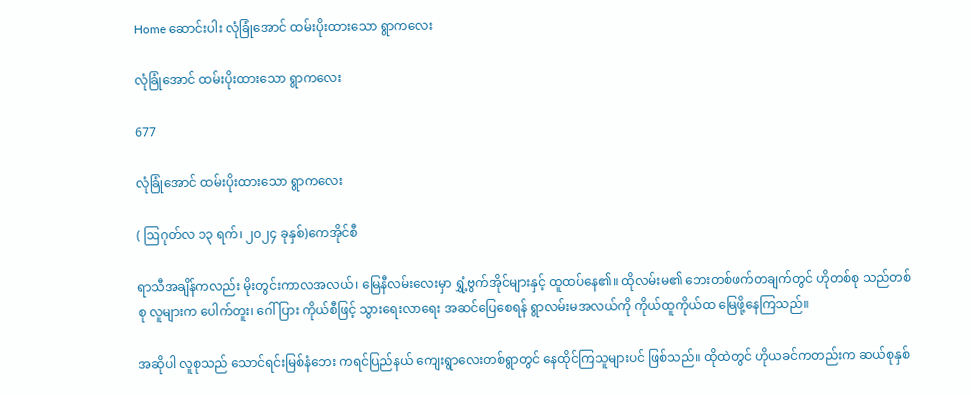Home ဆောင်းပါး လုံခြုံအောင် ထမ်းပိုးထားသော ရွာကလေး

လုံခြုံအောင် ထမ်းပိုးထားသော ရွာကလေး

677

လုံခြုံအောင် ထမ်းပိုးထားသော ရွာကလေး

( ဩဂုတ်လ ၁၃ ရက်၊ ၂၀၂၄ ခုနှစ်)ကေအိုင်စီ

ရာသီအချိန်ကလည်း မိုးတွင်းကာလအလယ်၊ မြေနီလမ်းလေးမှာ ရွှံ့ဗွက်အိုင်များနှင့် ထူထပ်နေ၏။ ထိုလမ်းမ၏ ဘေးတစ်ဖက်တချက်တွင် ဟိုတစ်စု သည်တစ်စု လူများက ပေါက်တူး၊ ဂေါ်ပြား ကိုယ်စီဖြင့် သွားရေးလာရေး အဆင်ပြေစေရန် ရွာလမ်းမအလယ်ကို ကိုယ်ထူကိုယ်ထ မြေဖို့နေကြသည်။

အဆိုပါ လူစုသည် သောင်ရင်းမြစ်နံဘေး ကရင်ပြည်နယ် ကျေးရွာလေးတစ်ရွာတွင် နေထိုင်ကြသူများပင် ဖြစ်သည်။ ထိုထဲတွင် ဟိုယခင်ကတည်းက ဆယ်စုနှစ်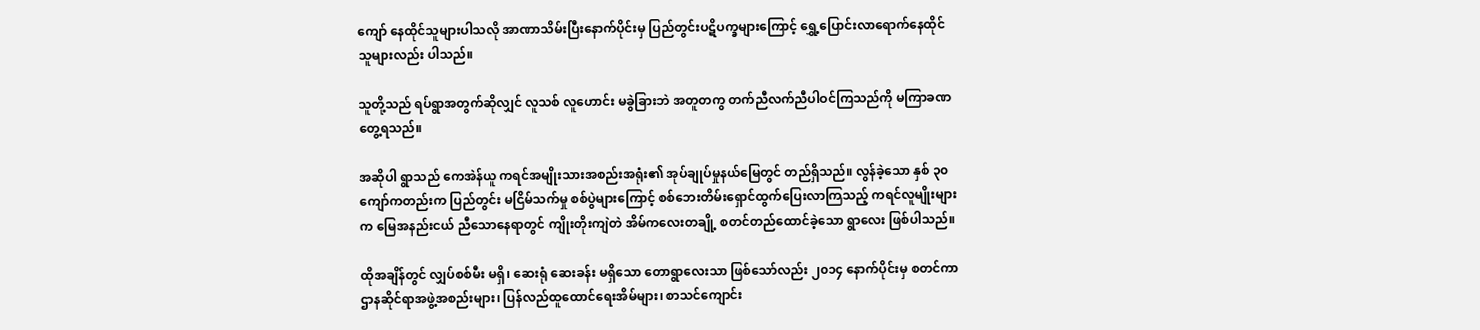ကျော် နေထိုင်သူများပါသလို အာဏာသိမ်းပြီးနောက်ပိုင်းမှ ပြည်တွင်းပဋိပက္ခများကြောင့် ရွှေ့ပြောင်းလာရောက်နေထိုင်သူများလည်း ပါသည်။

သူတို့သည် ရပ်ရွာအတွက်ဆိုလျှင် လူသစ် လူဟောင်း မခွဲခြားဘဲ အတူတကွ တက်ညီလက်ညီပါဝင်ကြသည်ကို မကြာခဏ တွေ့ရသည်။

အဆိုပါ ရွာသည် ကေအဲန်ယူ ကရင်အမျိုးသားအစည်းအရုံး၏ အုပ်ချုပ်မှုနယ်မြေတွင် တည်ရှိသည်။ လွန်ခဲ့သော နှစ် ၃၀ ကျော်ကတည်းက ပြည်တွင်း မငြိမ်သက်မှု စစ်ပွဲများကြောင့် စစ်ဘေးတိမ်းရှောင်ထွက်ပြေးလာကြသည့် ကရင်လူမျိုးများက မြေအနည်းငယ် ညီသောနေရာတွင် ကျိုးတိုးကျဲတဲ အိမ်ကလေးတချို့ စတင်တည်ထောင်ခဲ့သော ရွာလေး ဖြစ်ပါသည်။

ထိုအချိန်တွင် လျှပ်စစ်မီး မရှိ၊ ဆေးရုံ ဆေးခန်း မရှိသော တောရွာလေးသာ ဖြစ်သော်လည်း ၂၀၁၄ နောက်ပိုင်းမှ စတင်ကာ ဌာနဆိုင်ရာအဖွဲ့အစည်းများ၊ ပြန်လည်ထူထောင်ရေးအိမ်များ၊ စာသင်ကျောင်း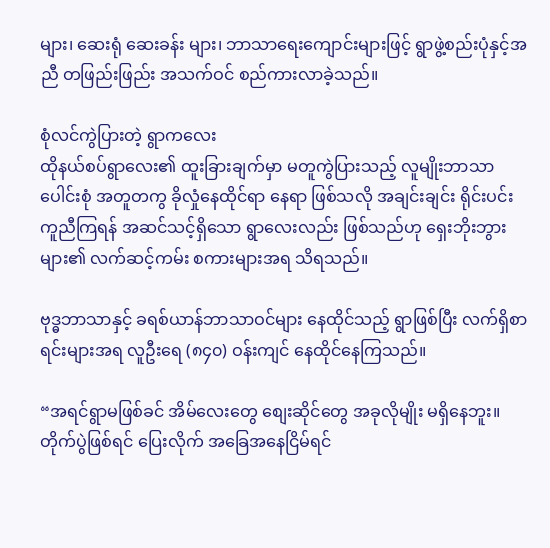များ၊ ဆေးရုံ ဆေးခန်း များ၊ ဘာသာရေးကျောင်းများဖြင့် ရွာဖွဲ့စည်းပုံနှင့်အညီ တဖြည်းဖြည်း အသက်ဝင် စည်ကားလာခဲ့သည်။

စုံလင်ကွဲပြားတဲ့ ရွာကလေး
ထိုနယ်စပ်ရွာလေး၏ ထူးခြားချက်မှာ မတူကွဲပြားသည့် လူမျိုးဘာသာပေါင်းစုံ အတူတကွ ခိုလှုံနေထိုင်ရာ နေရာ ဖြစ်သလို အချင်းချင်း ရိုင်းပင်းကူညီကြရန် အဆင်သင့်ရှိသော ရွာလေးလည်း ဖြစ်သည်ဟု ရှေးဘိုးဘွားများ၏ လက်ဆင့်ကမ်း စကားများအရ သိရသည်။

ဗုဒ္ဓဘာသာနှင့် ခရစ်ယာန်ဘာသာဝင်များ နေထိုင်သည့် ရွာဖြစ်ပြီး လက်ရှိစာရင်းများအရ လူဦးရေ (၈၄၀) ဝန်းကျင် နေထိုင်နေကြသည်။

“အရင်ရွာမဖြစ်ခင် အိမ်လေးတွေ စျေးဆိုင်တွေ အခုလိုမျိုး မရှိနေဘူး။ တိုက်ပွဲဖြစ်ရင် ပြေးလိုက် အခြေအနေငြိမ်ရင်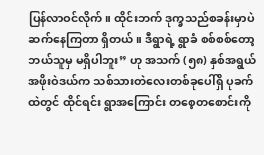ပြန်လာဝင်လိုက်။ ထိုင်းဘက် ဒုက္ခသည်စခန်းမှာပဲ ဆက်နေကြတာ ရှိတယ်။ ဒီရွာရဲ့ ရွာခံ စစ်စစ်တော့ ဘယ်သူမှ မရှိပါဘူး” ဟု အသက် (၅၈) နှစ်အရွယ် အဖိုးဝဲဒယ်က သစ်သားတဲလေးတစ်ခုပေါ်ရှိ ပုခက်ထဲတွင် ထိုင်ရင်း ရွာအကြောင်း တစေ့တစောင်းကို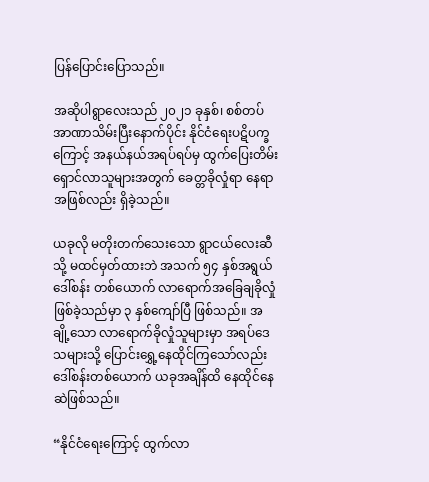ပြန်ပြောင်းပြောသည်။

အဆိုပါရွာလေးသည် ၂၀၂၁ ခုနှစ်၊ စစ်တပ်အာဏာသိမ်းပြီးနောက်ပိုင်း နိုင်ငံရေးပဋိပက္ခကြောင့် အနယ်နယ်အရပ်ရပ်မှ ထွက်ပြေးတိမ်းရှောင်လာသူများအတွက် ခေတ္တခိုလှုံရာ နေရာအဖြစ်လည်း ရှိခဲ့သည်။

ယခုလို မတိုးတက်သေးသော ရွာငယ်လေးဆီသို့ မထင်မှတ်ထားဘဲ အသက် ၅၄ နှစ်အရွယ် ဒေါ်စန်း တစ်ယောက် လာရောက်အခြေချခိုလှုံဖြစ်ခဲ့သည်မှာ ၃ နှစ်ကျော်ပြီ ဖြစ်သည်။ အချို့သော လာရောက်ခိုလှုံသူများမှာ အရပ်ဒေသများသို့ ပြောင်းရွှေ့နေထိုင်ကြသော်လည်း ဒေါ်စန်းတစ်ယောက် ယခုအချိန်ထိ နေထိုင်နေဆဲဖြစ်သည်။

“နိုင်ငံရေးကြောင့် ထွက်လာ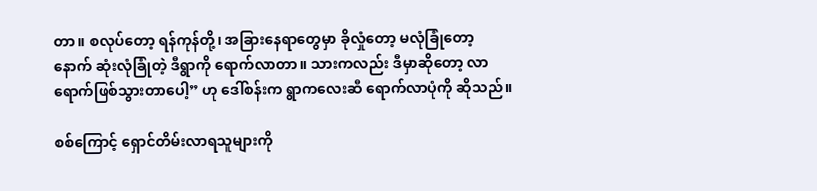တာ။ စလုပ်တော့ ရန်ကုန်တို့၊ အခြားနေရာတွေမှာ ခိုလှုံတော့ မလုံခြုံတော့ နောက် ဆုံးလုံခြုံတဲ့ ဒီရွာကို ရောက်လာတာ။ သားကလည်း ဒီမှာဆိုတော့ လာရောက်ဖြစ်သွားတာပေါ့” ဟု ဒေါ်စန်းက ရွာကလေးဆီ ရောက်လာပုံကို ဆိုသည်။

စစ်ကြောင့် ရှောင်တိမ်းလာရသူများကို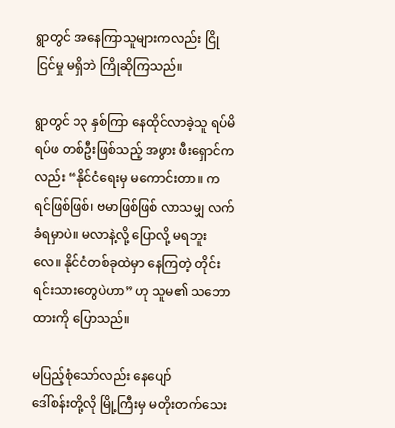ရွာတွင် အနေကြာသူများကလည်း ငြိုငြင်မှု မရှိဘဲ ကြိုဆိုကြသည်။

ရွာတွင် ၁၃ နှစ်ကြာ နေထိုင်လာခဲ့သူ ရပ်မိရပ်ဖ တစ်ဦးဖြစ်သည့် အဖွား ဖီးရှောင်ကလည်း “နိုင်ငံရေးမှ မကောင်းတာ။ ကရင်‌‌ဖြစ်ဖြစ်၊ ဗမာဖြစ်ဖြစ် လာသမျှ လက်ခံရမှာပဲ။ မလာနဲ့လို့ ပြောလို့ မရဘူးလေ။ နိုင်ငံတစ်ခုထဲမှာ နေကြတဲ့ တိုင်းရင်းသားတွေပဲဟာ” ဟု သူမ၏ သဘောထားကို ပြောသည်။

မပြည့်စုံသော်လည်း နေပျော်
ဒေါ်စန်းတို့လို မြို့ကြီးမှ မတိုးတက်သေး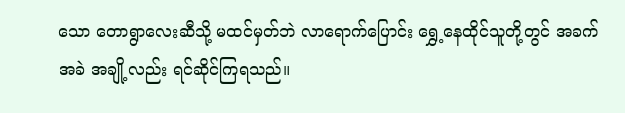သော တောရွာလေးဆီသို့ မထင်မှတ်ဘဲ လာရောက်ပြောင်း ရွှေ့နေထိုင်သူတို့တွင် အခက်အခဲ အချို့လည်း ရင်ဆိုင်ကြရသည်။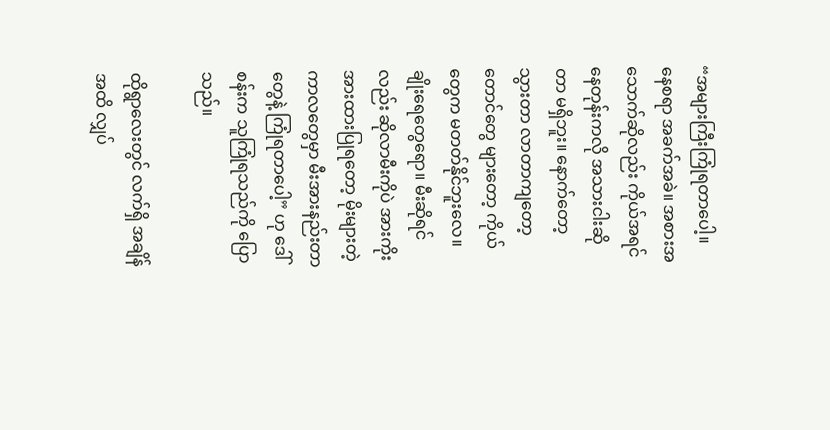“အများကြီးကြုံရတာပေါ့။ နေစရာ အခက်အခဲ။ အစားအသောက်ဆိုလည်း ကိုယ်အရင် နေတုန်းကလို အသားငါးဆိုတာ မရှိဘူး။ နောက်တော့ သွားတာ လာတာကျတော့ တောင်တွေ များတော့ ကိုယ်တွေက မတတ်နိုင်ဘူးလေ။ ချိုးရေတွေရော။ မီးဆိုရင်လည်း ဆိုလာမီးကိုပဲ အားကိုးအားထားပြုရတော့ မိုးများတဲ့ ကာလတွေမှာ မီးအားနည်းတာတွေနဲ့ ကြုံရတာပေါ့” ဟု ဒေါ်စန်းက သူကြုံရသည်ကို ပြောသည်။

ထိုရွာလေးတွင် လက်ရှိ အချိန်အထိ လျှပ်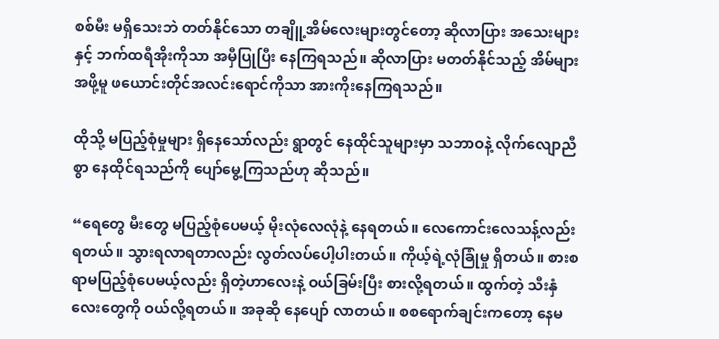စစ်မီး မရှိသေးဘဲ တတ်နိုင်သော တချိူ့အိမ်လေးများတွင်တော့ ဆိုလာပြား အသေးများနှင့် ဘက်ထရီအိုးကိုသာ အမှီပြုပြီး နေကြရသည်။ ဆိုလာပြား မတတ်နိုင်သည့် အိမ်များအဖို့မူ ဖယောင်းတိုင်အလင်းရောင်ကိုသာ အားကိုးနေကြရသည်။

ထိုသို့ မပြည့်စုံမှုများ ရှိနေသော်လည်း ရွာတွင် နေထိုင်သူများမှာ သဘာဝနဲ့ လိုက်လျောညီစွာ နေထိုင်ရသည်ကို ပျော်မွေ့ကြသည်ဟု ဆိုသည်။

“ရေတွေ မီးတွေ မပြည့်စုံပေမယ့် မိုးလုံလေလုံနဲ့ နေရတယ်။ လေကောင်းလေသန့်လည်း ရတယ်။ သွားရလာရတာလည်း လွတ်လပ်ပေါ့ပါးတယ်။ ကိုယ့်ရဲ့လုံခြုံမှု ရှိတယ်။ စားစရာမပြည့်စုံပေမယ့်လည်း ရှိတဲ့ဟာလေးနဲ့ ဝယ်ခြမ်းပြီး စားလို့ရတယ်။ ထွက်တဲ့ သီးနှံလေးတွေကို ဝယ်လို့ရတယ်။ အခုဆို နေပျော် လာတယ်။ စစရောက်ချင်းကတော့ နေမ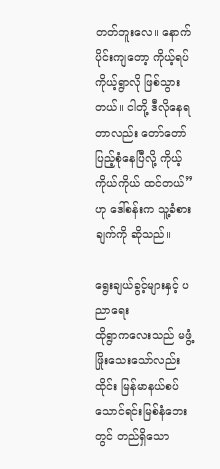တတ်ဘူးလေ။ နောက်ပိုင်းကျတော့ ကိုယ့်ရပ်ကိုယ့်ရွာလို ဖြစ်သွားတယ်။ ငါတို့ ဒီလိုနေရတာလည်း တော်တော်ပြည့်စုံနေပြီလို့ ကိုယ့်ကိုယ်ကိုယ် ထင်တယ်” ဟု ဒေါ်စန်းက သူ့ခံစားချက်ကို ဆိုသည်။

ရွေးချယ်ခွင့်များနှင့် ပညာရေး
ထိုရွာကလေးသည် မဖွံ့ဖြိုးသေးသော်လည်း ထိုင်း မြန်မာနယ်စပ် သောင်ရင်းမြစ်နံဘေးတွင် တည်ရှိသော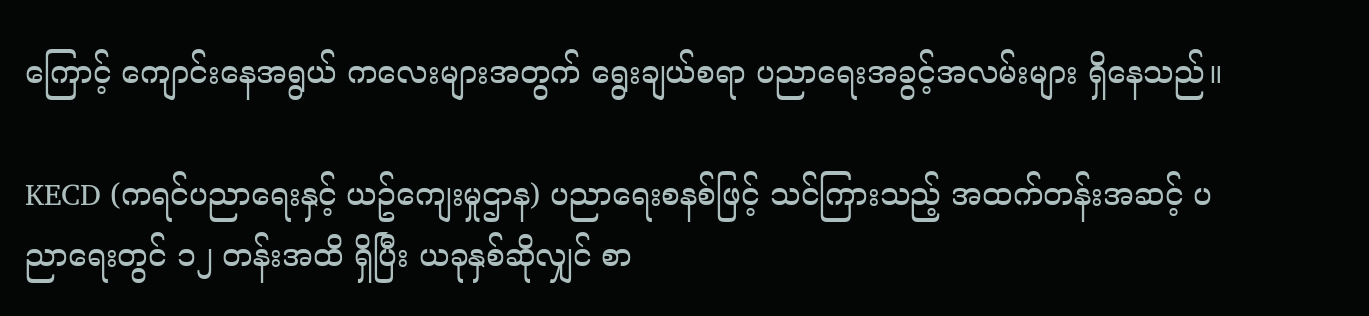ကြောင့် ကျောင်းနေအရွယ် ကလေးများအတွက် ရွေးချယ်စရာ ပညာရေးအခွင့်အလမ်းများ ရှိနေသည်။

KECD (ကရင်ပညာရေးနှင့် ယဥ်ကျေးမှုဌာန) ပညာရေးစနစ်ဖြင့် သင်ကြားသည့် အထက်တန်းအဆင့် ပညာရေးတွင် ၁၂ တန်းအထိ ရှိပြီး ယခုနှစ်ဆိုလျှင် စာ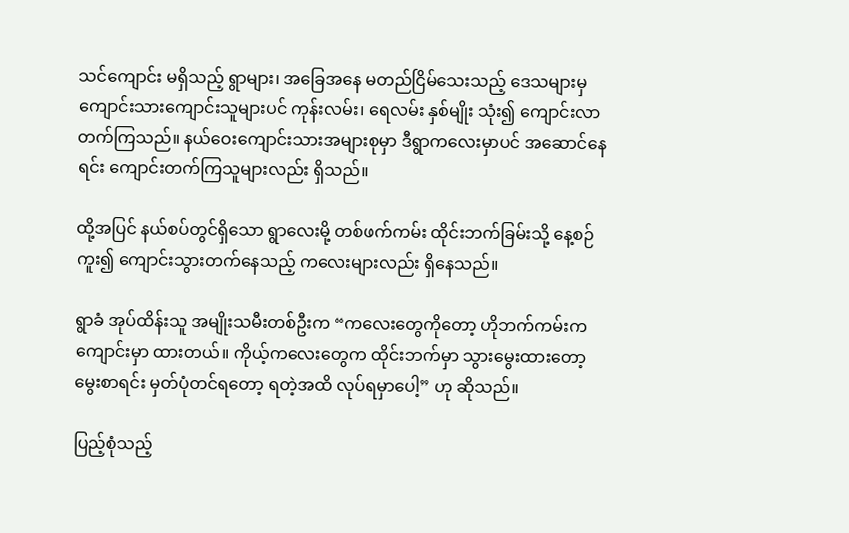သင်ကျောင်း မရှိသည့် ရွာများ၊ အခြေအနေ မတည်ငြိမ်သေးသည့် ဒေသများမှ ကျောင်းသားကျောင်းသူများပင် ကုန်းလမ်း၊ ရေလမ်း နှစ်မျိုး သုံး၍ ကျောင်းလာတက်ကြသည်။ နယ်ဝေးကျောင်းသားအများစုမှာ ဒီရွာကလေးမှာပင် အဆောင်နေရင်း ကျောင်းတက်ကြသူများလည်း ရှိသည်။

ထို့အပြင် နယ်စပ်တွင်ရှိသော ရွာလေးမို့ တစ်ဖက်ကမ်း ထိုင်းဘက်ခြမ်းသို့ နေ့စဉ်ကူး၍ ကျောင်းသွားတက်နေသည့် ကလေးများလည်း ရှိနေသည်။

ရွာခံ အုပ်ထိန်းသူ အမျိုးသမီးတစ်ဦးက “ကလေးတွေကိုတော့ ဟိုဘက်ကမ်းက ကျောင်းမှာ ထားတယ်။ ကိုယ့်ကလေးတွေက ထိုင်းဘက်မှာ သွားမွေးထား‌တော့ မွေးစာရင်း မှတ်ပုံတင်ရတော့ ရတဲ့အထိ လုပ်ရမှာပေါ့” ဟု ဆိုသည်။

ပြည့်စုံသည့်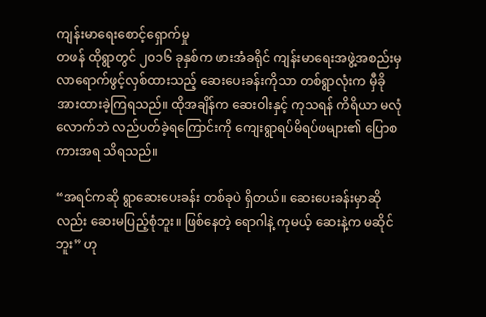ကျန်းမာရေးစောင့်ရှောက်မှု
တဖန် ထိုရွာတွင် ၂၀၁၆ ခုနှစ်က ဖားအံခရိုင် ကျန်းမာရေးအဖွဲ့အစည်းမှ လာရောက်ဖွင့်လှစ်ထားသည့် ဆေးပေးခန်းကိုသာ တစ်ရွာလုံးက မှီခိုအားထားခဲ့ကြရသည်။ ထိုအချိန်က ဆေးဝါးနှင့် ကုသရန် ကိရိယာ မလုံလောက်ဘဲ လည်ပတ်ခဲ့ရကြောင်းကို ကျေးရွာရပ်မိရပ်ဖများ၏ ပြောစကားအရ သိရသည်။

“အရင်ကဆို ရွာဆေးပေးခန်း တစ်ခုပဲ ရှိတယ်။ ဆေးပေးခန်းမှာဆိုလည်း ဆေးမပြည့်စုံဘူး။ ဖြစ်နေတဲ့ ရောဂါနဲ့ ကုမယ့် ဆေးနဲ့က မဆိုင်ဘူး” ဟု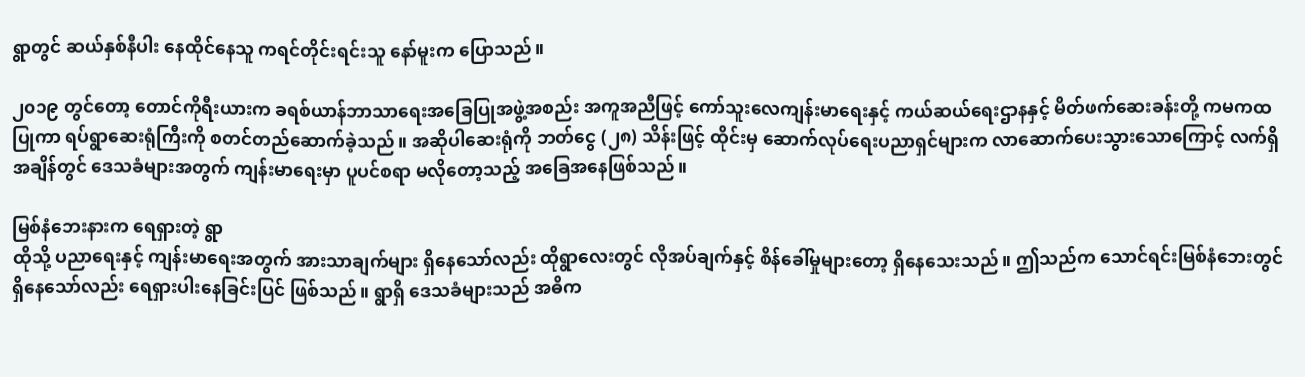ရွာတွင် ဆယ်နှစ်နီပါး နေထိုင်နေသူ ကရင်တိုင်းရင်းသူ နော်မူးက ပြောသည်။

၂၀၁၉ တွင်တော့ တောင်ကိုရီးယားက ခရစ်ယာန်ဘာသာရေးအခြေပြုအဖွဲ့အစည်း အကူအညီဖြင့် ကော်သူးလေကျန်းမာရေးနှင့် ကယ်ဆယ်ရေးဌာနနှင့် မိတ်ဖက်ဆေးခန်းတို့ ကမကထပြုကာ ရပ်ရွာဆေးရုံကြီးကို စတင်တည်ဆောက်ခဲ့သည်။ အဆိုပါဆေးရုံကို ဘတ်ငွေ (၂၈) သိန်းဖြင့် ထိုင်းမှ ဆောက်လုပ်ရေးပညာရှင်များက လာဆောက်ပေးသွားသောကြောင့် လက်ရှိအချိန်တွင် ဒေသခံများအတွက် ကျန်းမာရေးမှာ ပူပင်စရာ မလိုတော့သည့် အခြေအနေဖြစ်သည်။

မြစ်နံဘေးနားက ရေရှားတဲ့ ရွာ
ထိုသို့ ပညာရေးနှင့် ကျန်းမာရေးအတွက် အားသာချက်များ ရှိနေသော်လည်း ထိုရွာ‌လေးတွင် လိုအပ်ချက်နှင့် စိန်ခေါ်မှုများတော့ ရှိနေသေးသည်။ ဤသည်က သောင်ရင်းမြစ်နံဘေးတွင် ရှိနေသော်လည်း ရေရှားပါးနေခြင်းပြင် ဖြစ်သည်။ ရွာရှိ ဒေသခံများသည် အဓိက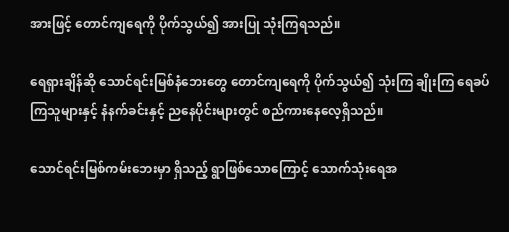အားဖြင့် တောင်ကျရေကို ပိုက်သွယ်၍ အားပြု သုံးကြရသည်။

ရေရှားချိန်ဆို သောင်ရင်းမြစ်နံဘေးတွေ တောင်ကျရေကို ပိုက်သွယ်၍ သုံးကြ ချိုးကြ ရေခပ်ကြသူများနှင့် နံနက်ခင်းနှင့် ညနေပိုင်းများတွင် စည်ကားနေလေ့ရှိသည်။

သောင်ရင်းမြစ်ကမ်းဘေးမှာ ရှိသည့် ရွာဖြစ်သောကြောင့် သောက်သုံးရေအ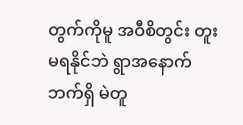တွက်ကိုမူ အဝီစိတွင်း တူးမရနိုင်ဘဲ ရွာအနောက်ဘက်ရှိ မဲတူ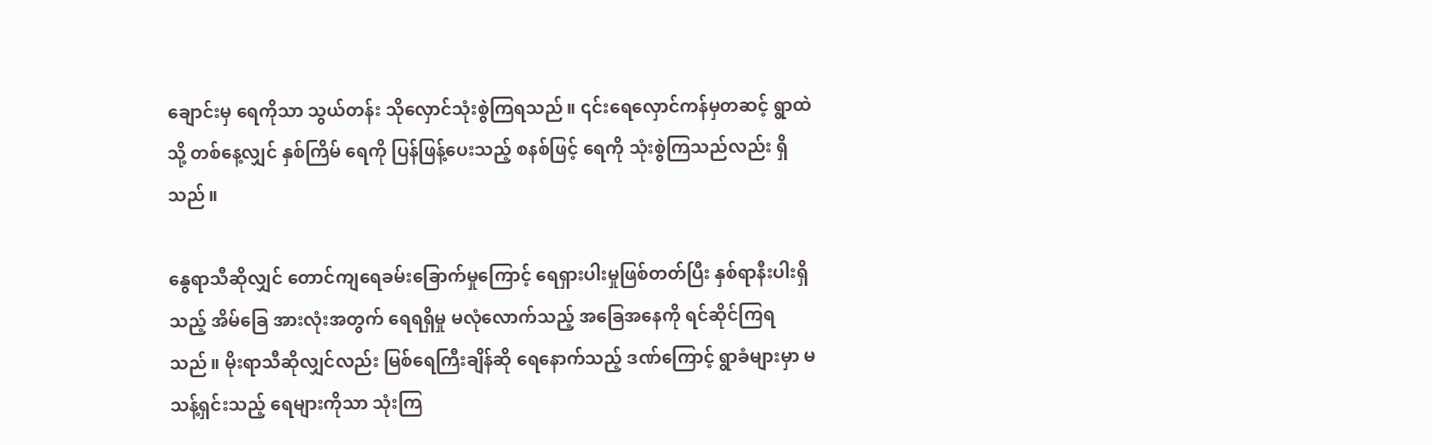ချောင်းမှ ရေကိုသာ သွယ်တန်း သိုလှောင်သုံးစွဲကြရသည်။ ၎င်းရေလှောင်ကန်မှတဆင့် ရွာထဲသို့ တစ်နေ့လျှင် နှစ်ကြိမ် ရေကို ပြန်ဖြန့်ပေးသည့် စနစ်ဖြင့် ရေကို သုံးစွဲကြသည်လည်း ရှိသည်။

နွေရာသီဆိုလျှင် တောင်ကျရေခမ်းခြောက်မှုကြောင့် ‌ရေရှားပါးမှုဖြစ်တတ်ပြီး နှစ်ရာနီးပါးရှိသည့် အိမ်ခြေ အားလုံးအတွက် ရေရရှိမှု မလုံလောက်သည့် အခြေအနေကို ရင်ဆိုင်ကြရသည်။ မိုးရာသီဆိုလျှင်လည်း မြစ်ရေကြီးချိန်ဆို ရေနောက်သည့် ဒဏ်ကြောင့် ရွာခံများမှာ မသန့်ရှင်းသည့် ရေများကိုသာ သုံးကြ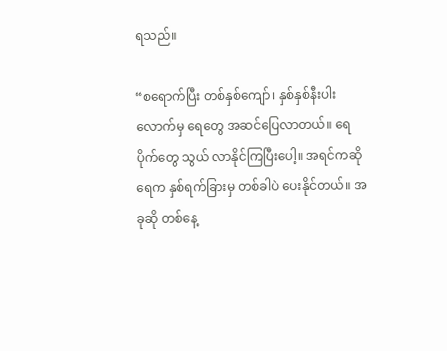ရသည်။

“စရောက်ပြီး တစ်နှစ်ကျော်၊ နှစ်နှစ်နီးပါးလောက်မှ ရေတွေ အဆင်ပြေလာတယ်။ ရေပိုက်တွေ သွယ် လာနိုင်ကြပြီးပေါ့။ အရင်ကဆို ရေက နှစ်ရက်ခြားမှ တစ်ခါပဲ ပေးနိုင်တယ်။ အခုဆို တစ်နေ့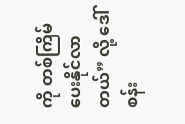ကို တစ်ကြိမ် ပေးနိုင်လာတယ်” လို့ ဒေါ်စန်း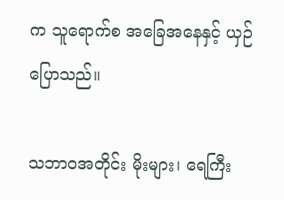က သူရောက်စ အခြေအနေနှင့် ယှဉ်ပြောသည်။

သဘာဝအတိုင်း မိုးများ၊ ရေကြီး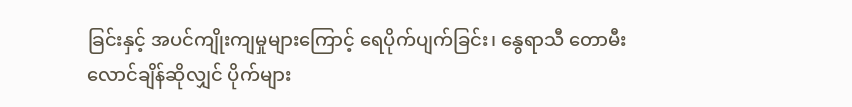ခြင်းနှင့် အပင်ကျိုးကျမှုများကြောင့် ရေပိုက်ပျက်ခြင်း၊ နွေရာသီ တောမီး လောင်ချိန်ဆိုလျှင် ပိုက်များ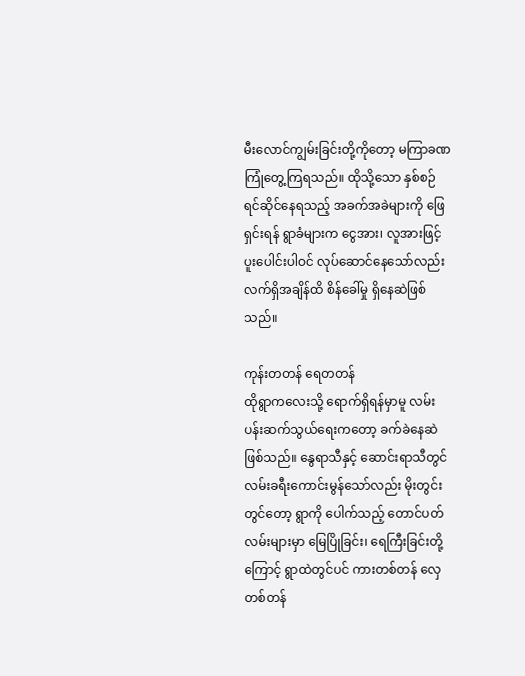မီးလောင်ကျွမ်းခြင်းတို့ကိုတော့ မကြာခဏကြုံတွေ့ကြရသည်။ ထိုသို့သော နှစ်စဉ် ရင်ဆိုင်နေရသည့် အခက်အခဲများကို ဖြေရှင်းရန် ရွာခံများက ငွေအား၊ လူအားဖြင့် ပူးပေါင်းပါဝင် လုပ်ဆောင်နေသော်လည်း လက်ရှိအချိန်ထိ စိန်ခေါ်မှု ရှိနေဆဲဖြစ်သည်။

ကုန်းတတန် ရေတတန်
ထိုရွာကလေးသို့ ရောက်ရှိရန်မှာမူ လမ်းပန်းဆက်သွယ်ရေးကတော့ ခက်ခဲနေဆဲဖြစ်သည်။ နွေရာသီနှင့် ဆောင်းရာသီတွင် လမ်းခရီးကောင်းမွန်သော်လည်း မိုးတွင်းတွင်တော့ ရွာကို ပေါက်သည့် တောင်ပတ်လမ်းများမှာ မြေပြိုခြင်း၊ ရေကြီးခြင်းတို့ကြောင့် ရွာထဲတွင်ပင် ကားတစ်တန် လှေတစ်တန်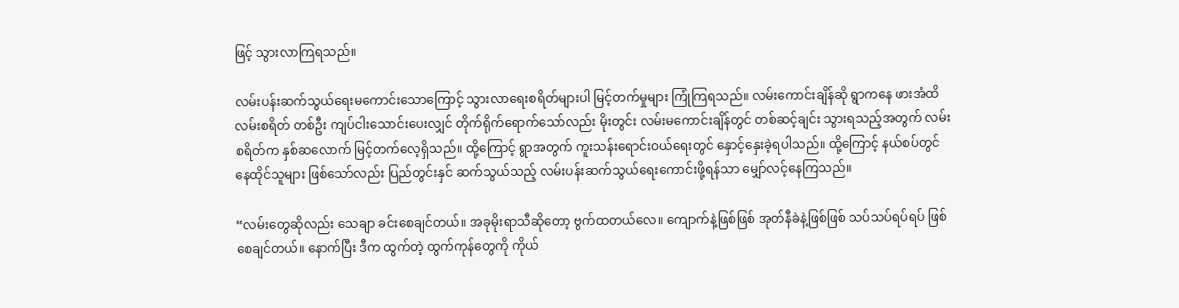ဖြင့် သွားလာကြရသည်။

လမ်းပန်းဆက်သွယ်ရေးမကောင်းသောကြောင့် သွားလာရေးစရိတ်များပါ မြင့်တက်မှုများ ကြုံကြရသည်။ လမ်းကောင်းချိန်ဆို ရွာကနေ ဖားအံထိ လမ်းစရိတ် တစ်ဦး ကျပ်ငါးသောင်းပေးလျှင် တိုက်ရိုက်ရောက်သော်လည်း မိုးတွင်း လမ်းမကောင်းချိန်တွင် တစ်ဆင့်ချင်း သွားရသည့်အတွက် လမ်းစရိတ်က နှစ်ဆလောက် မြင့်တက်လေ့ရှိသည်။ ထို့ကြောင့် ရွာအတွက် ကူးသန်းရောင်းဝယ်ရေးတွင် နှောင့်နှေးခဲ့ရပါသည်။ ထို့ကြောင့် နယ်စပ်တွင် နေထိုင်သူများ ဖြစ်သော်လည်း ပြည်တွင်းနှင် ဆက်သွယ်သည့် လမ်းပန်းဆက်သွယ်ရေးကောင်းဖို့ရန်သာ မျှော်လင့်နေကြသည်။

“လမ်းတွေဆိုလည်း သေချာ ခင်းစေချင်တယ်။ အခုမိုးရာသီဆိုတော့ ဗွက်ထတယ်လေ။ ကျောက်နဲ့ဖြစ်ဖြစ် အုတ်နီခဲနဲ့ဖြစ်ဖြစ် သပ်သပ်ရပ်ရပ် ဖြစ်စေချင်တယ်။ နောက်ပြီး ဒီက ထွက်တဲ့ ထွက်ကုန်တွေကို ကိုယ်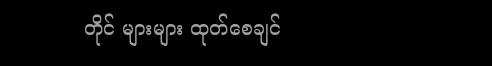တိုင် များများ ထုတ်စေချင်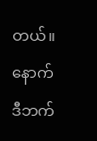တယ်။ နောက်ဒီဘက်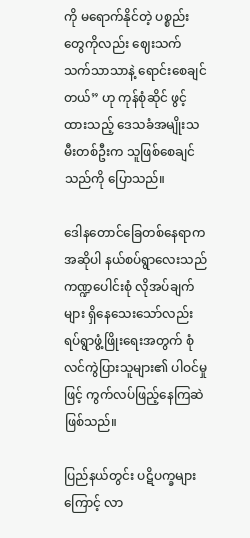ကို မရောက်နိုင်တဲ့ ပစ္စည်းတွေကိုလည်း ဈေးသက်သက်သာသာနဲ့ ရောင်းစေချင်တယ်” ဟု ကုန်စုံဆိုင် ဖွင့်ထားသည့် ဒေသခံအမျိုးသမီးတစ်ဦးက သူဖြစ်စေချင်သည်ကို ပြောသည်။

ဒေါနတောင်ခြေတစ်နေရာက အဆိုပါ နယ်စပ်ရွာလေးသည် ကဏ္ဍပေါင်းစုံ လိုအပ်ချက်များ ရှိနေသေးသော်လည်း ရပ်ရွာဖွံ့ဖြိုးရေးအတွက် စုံလင်ကွဲပြားသူများ၏ ပါဝင်မှုဖြင့် ကွက်လပ်ဖြည့်နေကြဆဲဖြစ်သည်။

ပြည်နယ်တွင်း ပဋိပက္ခများကြောင့် လာ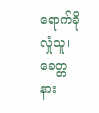ရောက်ခိုလှုံသူ၊ ခေတ္တနား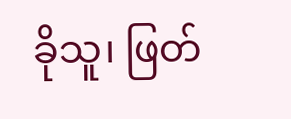ခိုသူ၊ ဖြတ်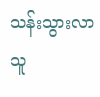သန်းသွားလာသူ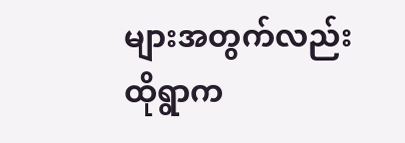များအတွက်လည်း ထိုရွာက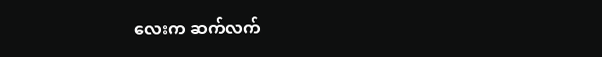လေးက ဆက်လက်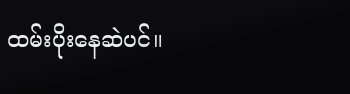ထမ်းပိုးနေဆဲပင်။